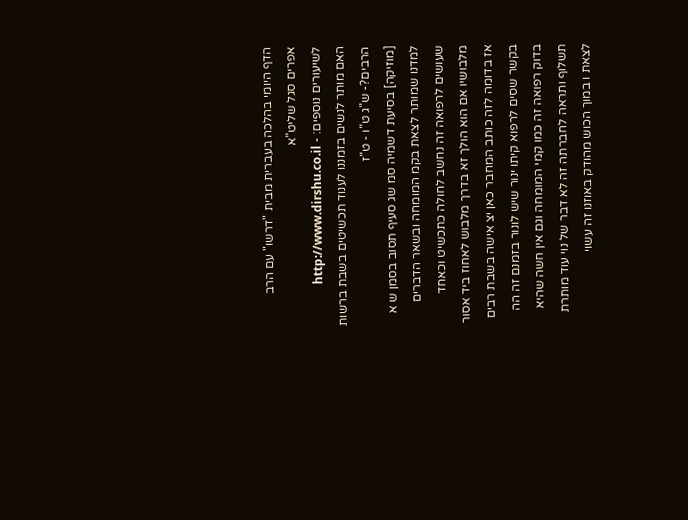הדף היומי בהלכה בעברית מבית "דרשו" עם הרב אפרים סגל שליט"א
לשיעורים נוספים: - http://www.dirshu.co.il
האם מותר לנשים בזמננו לענוד תכשיטים בשבת ברשות הרבים?- ש"ג ט"ו - ט"ז
[מוזיקה] בסיעת דשמיה סמ שג סעיף תסוב בסמן ש א למדנו שמותר לצאת בקמ המומחה ובשאר הדברים שעושים לרפואה זה נחשב לחולה כתכשיט וכאחד מלבושיו אם הוא הולך זא בדרך מלבוש לאחוז ביד אסור אז בדומה לזה כותב המחבר כאן יצ אישה בשבת רבים בקשר שסים לרפוא קיתו ינור שיש לונור בזמנם זה הה בדוק רפואה זה כמו קמי המומחה וגם אין חשה שהיא תשלוף ותראה לחברתה זה לא דבר של נוי עוד מותרת לצאת ו במוך הכוש מהודק באוזנו זה עשוי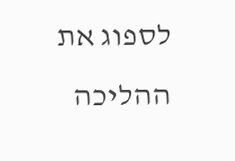לספוג את ההליכה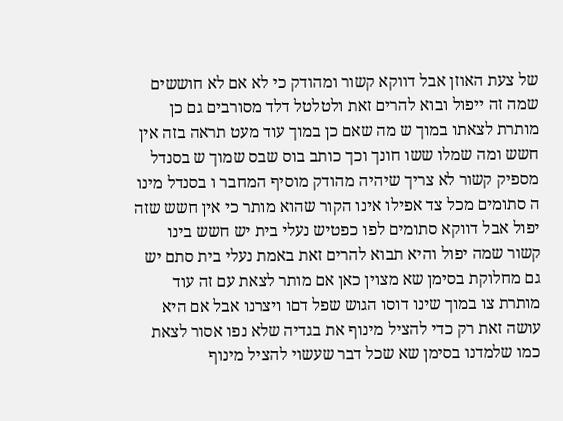של צעת האוזן אבל דווקא קשור ומהודק כי לא אם לא חוששים שמה זה ייפול ובוא להרים זאת ולטלטל דלד מסורבים גם כן מותרת לצאתו במוך ש מה שאם כן במוך עוד מעט תראה בזה אין חשש ומה שמלו ששו חונך וכך כותב בוס שבס שמוך ש בסנדל מספיק קשור לא צריך שיהיה מהודק מוסיף המחבר ו בסנדל מינו ה סתומים מכל צד אפילו אינו הקור שהוא מותר כי אין חשש שזה יפול אבל דווקא סתומים לפו כפטיש נעלי בית יש חשש בינו קשור שמה יפול והיא תבוא להרים זאת באמת נעלי בית סתם יש גם מחלוקת בסימן שא מצוין כאן אם מותר לצאת עם זה עוד מותרת צו במוך שינו דוסו הגוש שפל דםו ויצרנו אבל אם היא עושה זאת רק כדי להציל מינוף את בגדיה שלא נפו אסור לצאת כמו שלמדנו בסימן שא שכל דבר שעשוי להציל מינוף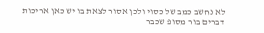לא נחשב כמב של כסוי ולכן אסור לצאת בו יש כאן אריכות דברים בור מסופ שכבר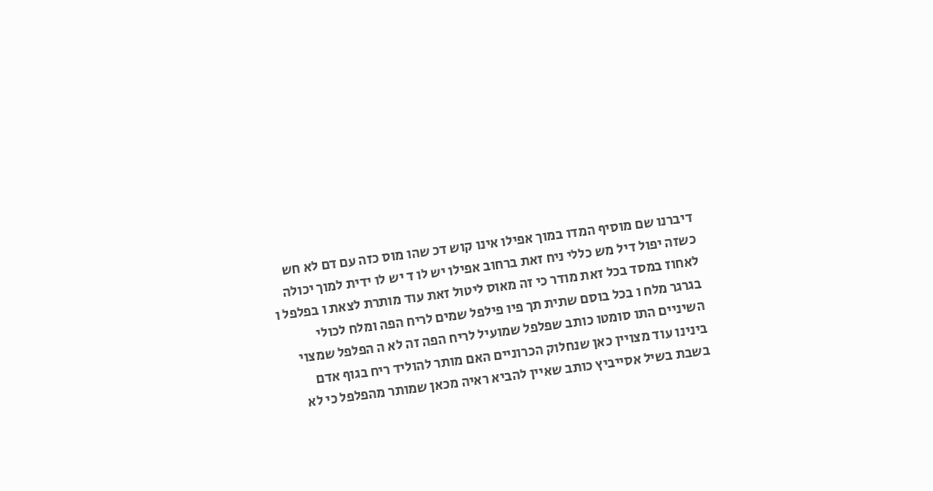דיברנו שם מוסיף המדו במוך אפילו אינו קוש דכ שהו מוס כזה עם דם לא חש כשזה יפול דיל מש כללי ניח זאת ברחוב אפילו יש לו ד יש לו ידית למוך יכולה לאחוז במסד בכל זאת מודר כי זה מאוס ליטול זאת עוד מותרת לצאת ו בפלפל ו בגרגר מלח ו בכל בוסם שתית תך פיו פילפל שמים לריח הפה ומלח לכולי השיניים התו סומטו כותב שפלפל שמועיל לריח הפה זה לא ה הפלפל שמצוי בינינו עוד מצויין כאן שנחלוק הכרוניים האם מותר להוליד ריח בגוף אדם בשבת בשיל אסייביץ כותב שאיין להביא ראיה מכאן שמותר מהפלפל כי לא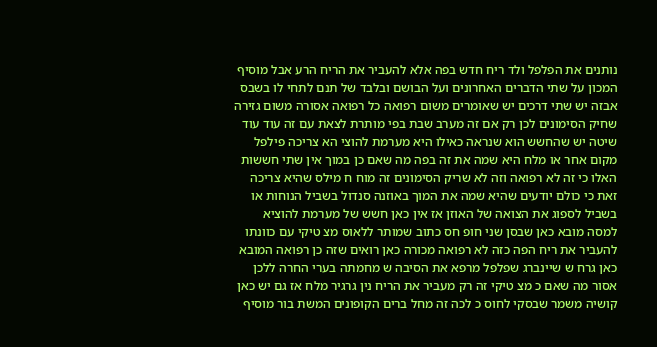נותנים את הפלפל ולד ריח חדש בפה אלא להעביר את הריח הרע אבל מוסיף המכון על שתי הדברים האחרונים ועל הבושם ובלבד של תנם לתחי לו בשבס אבזה יש שתי דרכים יש שאומרים משום רפואה כל רפואה אסורה משום גזירה שחיק הסימונים לכן רק אם זה מערב שבת בפי מותרת לצאת עם זה עוד עוד שיטה יש שהחשש הוא שנראה כאילו היא מערמת להוצי הא צריכה פילפל מקום אחר או מלח היא שמה את זה בפה מה שאם כן במוך אין שתי חששות האלו כי זה לא רפואה וזה לא שריק הסימונים זה מוח ח מילס שהיא צריכה זאת כי כולם יודעים שהיא שמה את המוך באוזנה סנדול בשביל הנוחות או בשביל לספוג את הצואה של האוזן אז אין כאן חשש של מערמת להוציא למסה מובא כאן שבסן שני חופ חס כתוב שמותר ללאוס מצ טיקי עם כוונתו להעביר את ריח הפה כזה לא רפואה מכורה כאן רואים שזה כן רפואה המובא כאן גרח ש שיינברג שפלפל מרפא את הסיבה ש מחמתה בערי החרה ללכן אסור מה שאם כ מצ טיקי זה רק מעביר את הריח נין גרגיר מלח אז גם יש כאן קושיה משמר שבסקי לחוס כ לכה זה מחל ברים הקופונים המשת בור מוסיף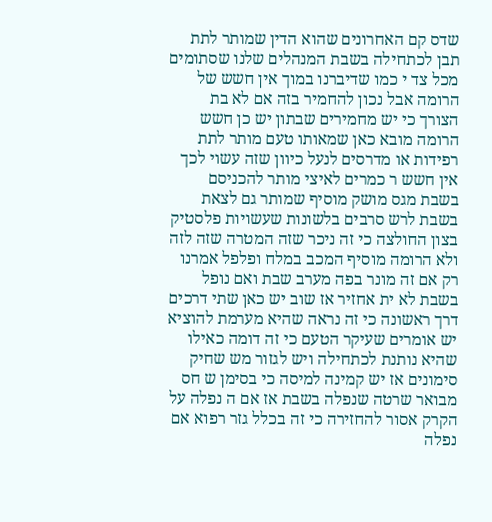שדס קם האחרונים שהוא הדין שמותר לתת תבן לכתחילה בשבת המנהלים שלנו שסתומים מכל צד י כמו שדיברנו במוך אין חשש של הרומה אבל נכון להחמיר בזה אם לא בת הצורך כי יש מחמירים שבתון יש כן חשש הרומה מובא כאן שמאותו טעם מותר לתת רפידות או מדרסים לנעל כיוון שזה עשוי לכך אין חשש ר כמרים לאיצי מותר להכניסם בשבת מגס מושק מוסיף שמותר גם לצאת בשבת לרש סרבים בלשונות שעשויות פלסטיק בצון החולצה כי זה ניכר שזה המטרה שזה לזה ולא הרומה מוסיף המכב במלח ופלפל אמרנו רק אם זה מונר בפה מערב שבת ואם נופל בשבת לא ית אחזיר אז שוב יש כאן שתי דרכים דרך ראשונה כי זה נראה שהיא מערמת להוציא יש אומרים שעיקר הטעם כי זה דומה כאילו שהיא נותנת לכתחילה ויש לגזור מש שחיק סימונים אז יש קמינה למיסה כי בסימן ש חס מבואר שרטה שנפלה בשבת אז אם ה נפלה על הקרק אסור להחזירה כי זה בכלל גזר רפוא אם נפלה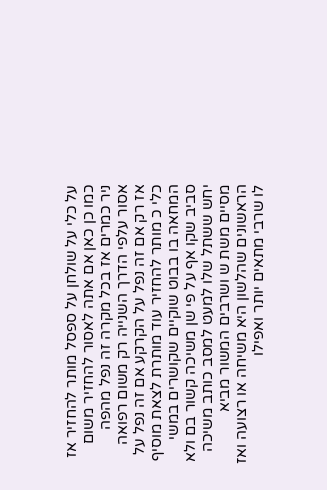על כלי על שולחן על ספסל מותר להחזיר אז כמו כן כאן אם אתה לאסור להחזיר משום ניר כמרים אז בכל מקרה זה נפל מהפה אסור עלפי הדרך השנייה רק משום רפואה אז רק אם זה נפל על הקרקע אם זה נפל על כלי כ מותר להחזיר עוד מותרת לצאת מוסיף המחאה בו בבוט שוקיים שקושרים במשי סביב שקו אף על פי שן משיכה קשור בם ולא יחש ששתל שלו למעט למסב כותב משיכה מסיים משת ש ושרבים המשור מביא הראשונים שהלשון היא משיחה או רצועה ואז לו שרבי מתאים יותר ואפילו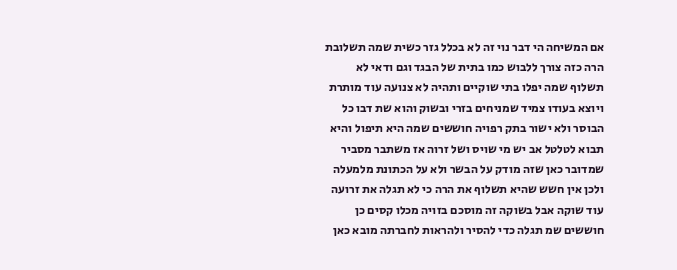אם המשיחה הי דבר נוי זה לא בכלל גזר כשית שמה תשלובת הרה כזה צורך ללבוש כמו בתית של הבגד וגם ודאי לא תשלוף שמה יפלו בתי שוקיים ותהיה לא צנועה עוד מותרת ויוצא בעודו צמיד שמניחים בזרי ובשוק והוא שת דבו כל הבוסר ולא ישור בתק רפויה חוששים שמה היא תיפול והיא תבוא לטלטל אב יש מי שויס ושל זרוה אז משתבר מסביר שמדובר כאן שזה מודק על הבשר ולא על הכתונת מלמעלה ולכן אין חשש שהיא תשלוף את הרה כי לא תגלה את זרועה עוד שוקה אבל בשוקה זה מוסכם בזויה מכלו קסים כן חוששים שמ תגלה כדי להסיר ולהראות לחברתה מובא כאן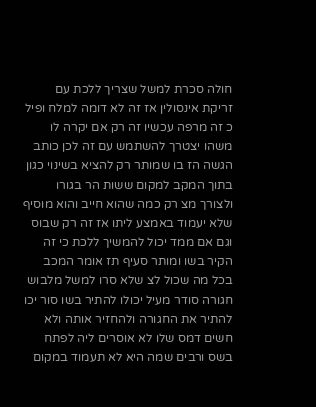חולה סכרת למשל שצריך ללכת עם זריקת אינסולין אז זה לא דומה למלח ופיל כ זה מרפה עכשיו זה רק אם יקרה לו משהו יצטרך להשתמש עם זה לכן כותב הגשה הז בו שמותר רק להציא בשינוי כגון בתוך המקב למקום ששות הר בגורו ולצורך מצ רק כמה שהוא חייב והוא מוסיף שלא יעמוד באמצע ליתו אז זה רק שבוס וגם אם ממד יכול להמשיך ללכת כי זה הקיר בשו ומותר סעיף תז אומר המכב בכל מה שכול לצ שלא סרו למשל מלבוש חגורה סודר מעיל יכולו להתיר בשו סור יכו להתיר את החגורה ולהחזיר אותה ולא חשים דמס שלו לא אוסרים ליה לפתח בשס ורבים שמה היא לא תעמוד במקום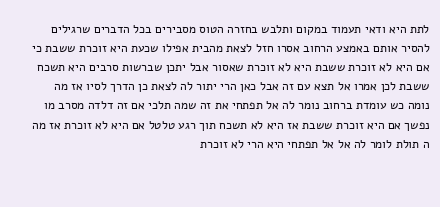לתת היא ודאי תעמוד במקום ותלבש בחזרה הטוס מסבירים בכל הדברים שרגילים להסיר אותם באמצע הרחוב אסרו חזל לצאת מהבית אפילו שכעת היא זוכרת ששבת כי אם היא לא זוכרת ששבת היא לא זוכרת שאסור אבל יתכן שברשות סרבים היא תשכח ששבת לכן אמרו אל תצא עם זה אבל כאן הרי יתור לה לצאת כן הדרך לסיו אז מה נומה כש עומדת ברחוב נומר לה אל תפתחי את זה שמה תלכי אם זה דלדה מסרב מו נפשך אם היא זוכרת ששבת אז היא לא תשכח תוך רגע טלטל אם היא לא זוכרת אז מה ה תולת לומר לה אל אל תפתחי היא הרי לא זוכרת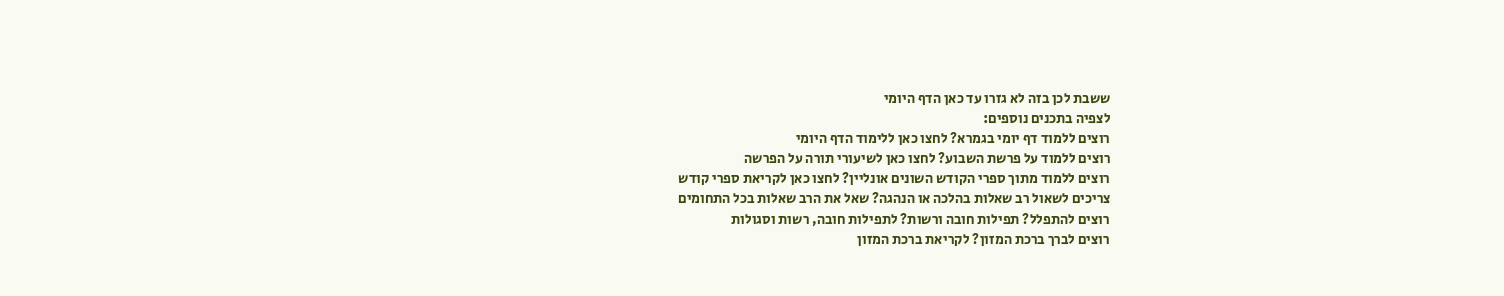ששבת לכן בזה לא גזרו עד כאן הדף היומי
לצפיה בתכנים נוספים:
רוצים ללמוד דף יומי בגמרא? לחצו כאן ללימוד הדף היומי
רוצים ללמוד על פרשת השבוע? לחצו כאן לשיעורי תורה על הפרשה
רוצים ללמוד מתוך ספרי הקודש השונים אונליין? לחצו כאן לקריאת ספרי קודש
צריכים לשאול רב שאלות בהלכה או הנהגה? שאל את הרב שאלות בכל התחומים
רוצים להתפלל? תפילות חובה ורשות? לתפילות חובה, רשות וסגולות
רוצים לברך ברכת המזון? לקריאת ברכת המזון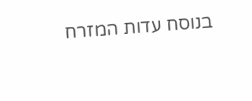בנוסח עדות המזרח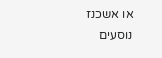או אשכנז
נוסעים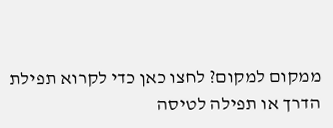ממקום למקום? לחצו כאן כדי לקרוא תפילת הדרך או תפילה לטיסה